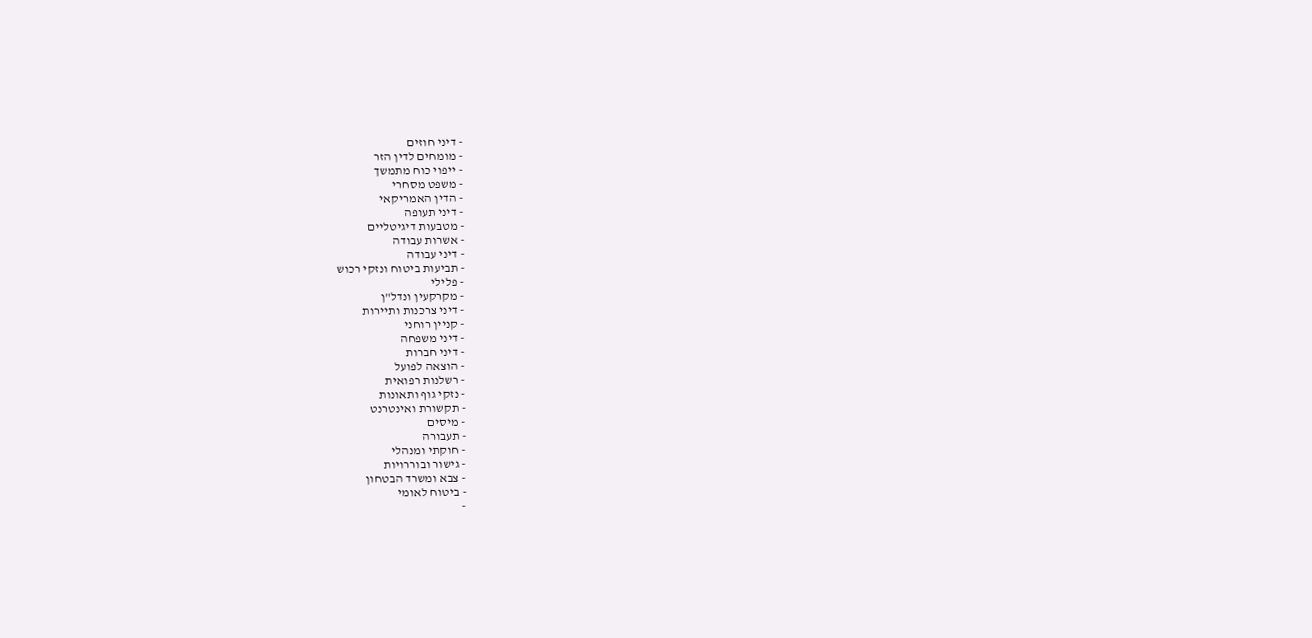- דיני חוזים
- מומחים לדין הזר
- ייפוי כוח מתמשך
- משפט מסחרי
- הדין האמריקאי
- דיני תעופה
- מטבעות דיגיטליים
- אשרות עבודה
- דיני עבודה
- תביעות ביטוח ונזקי רכוש
- פלילי
- מקרקעין ונדל"ן
- דיני צרכנות ותיירות
- קניין רוחני
- דיני משפחה
- דיני חברות
- הוצאה לפועל
- רשלנות רפואית
- נזקי גוף ותאונות
- תקשורת ואינטרנט
- מיסים
- תעבורה
- חוקתי ומנהלי
- גישור ובוררויות
- צבא ומשרד הבטחון
- ביטוח לאומי
-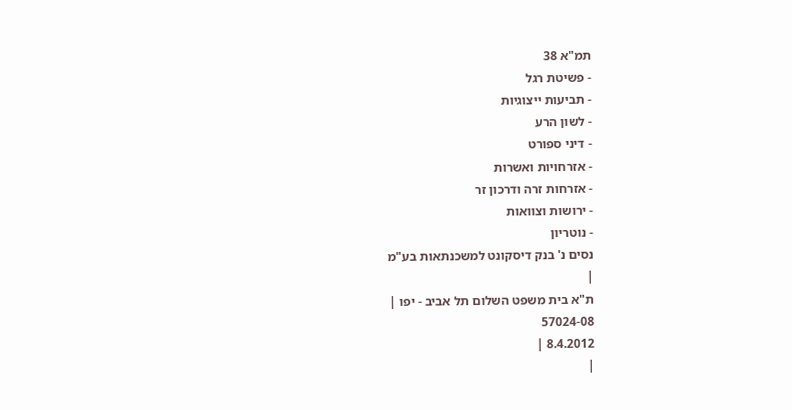תמ"א 38
- פשיטת רגל
- תביעות ייצוגיות
- לשון הרע
- דיני ספורט
- אזרחויות ואשרות
- אזרחות זרה ודרכון זר
- ירושות וצוואות
- נוטריון
נסים נ' בנק דיסקונט למשכנתאות בע"מ
|
ת"א בית משפט השלום תל אביב - יפו |
57024-08
8.4.2012 |
|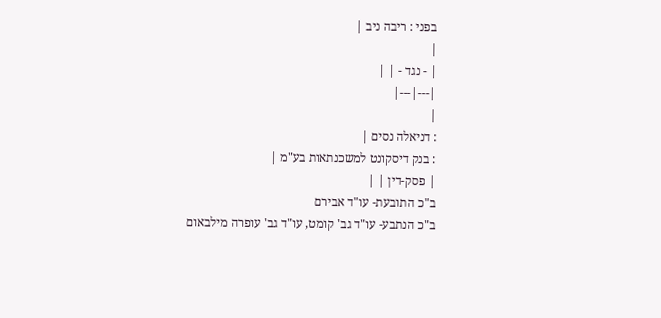בפני : ריבה ניב |
|
| - נגד - | |
|---|---|
|
: דניאלה נסים |
: בנק דיסקונט למשכנתאות בע"מ |
| פסק-דין | |
ב"כ התובעת- עו"ד אבירם
ב"כ הנתבע- עו"ד גב' קומט, עו"ד גב' עופרה מילבאום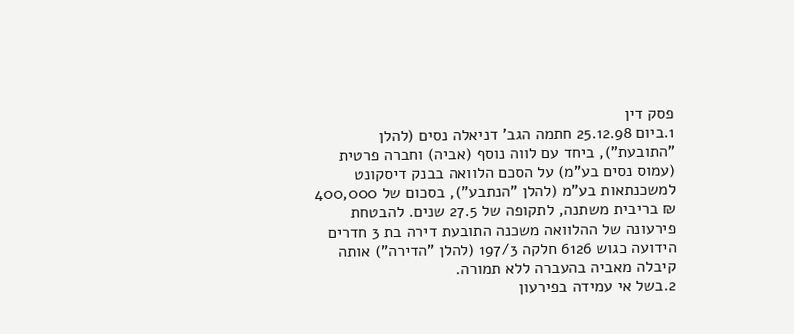פסק דין
1.ביום 25.12.98 חתמה הגב' דניאלה נסים (להלן "התובעת"), ביחד עם לווה נוסף (אביה) וחברה פרטית (עמוס נסים בע"מ) על הסכם הלוואה בבנק דיסקונט למשכנתאות בע"מ (להלן "הנתבע"), בסכום של 400,000 ₪ בריבית משתנה, לתקופה של 27.5 שנים. להבטחת פירעונה של ההלוואה משכנה התובעת דירה בת 3 חדרים הידועה כגוש 6126 חלקה 197/3 (להלן "הדירה") אותה קיבלה מאביה בהעברה ללא תמורה.
2.בשל אי עמידה בפירעון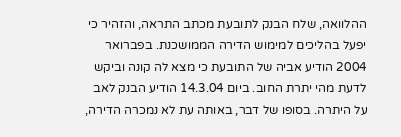ההלוואה, שלח הבנק לתובעת מכתב התראה, והזהיר כי יפעל בהליכים למימוש הדירה הממושכנת. בפברואר 2004 הודיע אביה של התובעת כי מצא לה קונה וביקש לדעת מהי יתרת החוב. ביום 14.3.04 הודיע הבנק לאב על היתרה. בסופו של דבר, באותה עת לא נמכרה הדירה,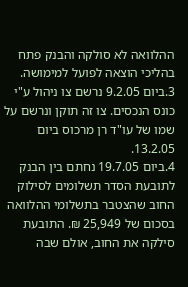ההלוואה לא סולקה והבנק פתח בהליכי הוצאה לפועל למימושה.
3.ביום 9.2.05 נרשם צו ניהול ע"י כונס הנכסים. צו זה תוקן ונרשם על שמו של עו"ד רן מרכוס ביום 13.2.05.
4.ביום 19.7.05 נחתם בין הבנק לתובעת הסדר תשלומים לסילוק החוב שהצטבר בתשלומי ההלוואה בסכום של 25,949 ₪. התובעת סילקה את החוב, אולם שבה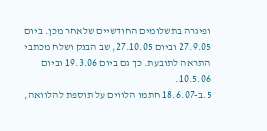ופיגרה בתשלומים החודשיים שלאחר מכן. ביום 27.9.05 וביום 27.10.05, שב הבנק ושלח מכתבי התראה לתובעת. כך גם ביום 19.3.06 וביום 10.5.06.
5.ב-18.6.07 חתמו הלווים על תוספת להלוואה,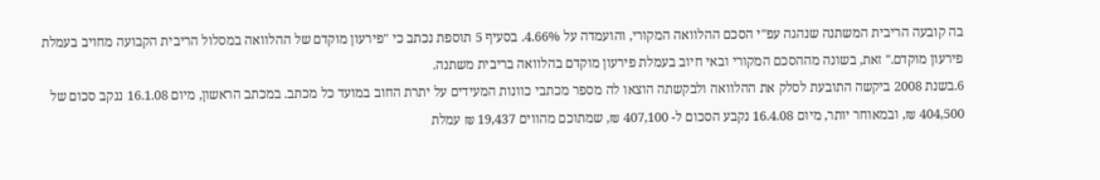בה קובעה הריבית המשתנה שנהגה עפ"י הסכם ההלוואה המקורי, והועמדה על 4.66%. בסעיף 5 תוספת נכתב כי "פירעון מוקדם של ההלוואה במסלול הריבית הקבועה מחויב בעמלת פירעון מוקדם." זאת, בשונה מההסכם המקורי ובאי חיוב בעמלת פירעון מוקדם בהלוואה בריבית משתנה.
6.בשנת 2008 ביקשה התובעת לסלק את ההלוואה ולבקשתה הוצאו לה מספר מכתבי כוונות המעידים על יתרת החוב במועד כל מכתב. במכתב הראשון, מיום 16.1.08 ננקב סכום של 404,500 ₪, ובמאוחר יותר, מיום 16.4.08 נקבע הסכום ל- 407,100 ₪, שמתוכם מהווים 19,437 ₪ עמלת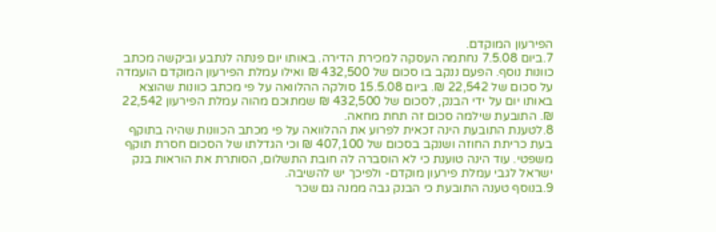הפירעון המוקדם.
7.ביום 7.5.08 נחתמה העסקה למכירת הדירה. באותו יום פנתה לנתבע וביקשה מכתב כוונות נוסף. הפעם ננקב בו סכום של 432,500 ₪ ואילו עמלת הפירעון המוקדם הועמדה על סכום של 22,542 ₪. ביום 15.5.08 סולקה ההלוואה על פי מכתב כוונות שהוצא באותו יום על ידי הבנק, לסכום של 432,500 ₪ שמתוכם מהוה עמלת הפירעון 22,542 ₪. התובעת שילמה סכום זה תחת מחאה.
8.לטענת התובעת הינה זכאית לפרוע את ההלוואה על פי מכתב הכוונות שהיה בתוקף בעת כריתת החוזה ושנקב בסכום של 407,100 ₪ וכי הגדלתו של הסכום חסרת תוקף משפטי. עוד הינה טוענת כי לא הוסברה לה חובת התשלום, הסותרת את הוראות בנק ישראל לגבי עמלת פירעון מוקדם- ולפיכך יש להשיבה.
9.בנוסף טענה התובעת כי הבנק גבה ממנה גם שכר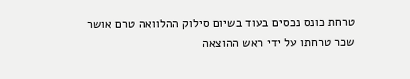טרחת כונס נכסים בעוד בשיום סילוק ההלוואה טרם אושר שכר טרחתו על ידי ראש ההוצאה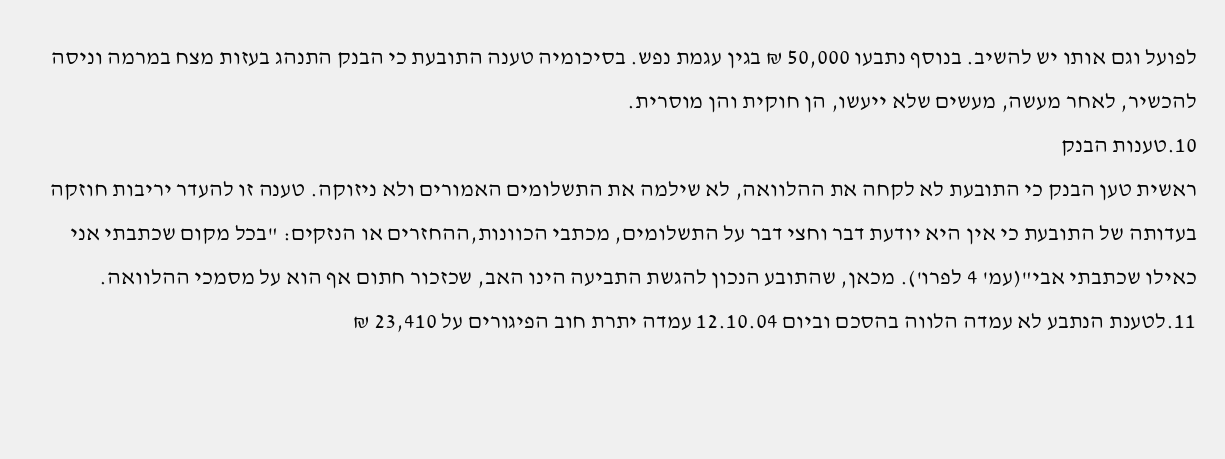לפועל וגם אותו יש להשיב. בנוסף נתבעו 50,000 ₪ בגין עגמת נפש. בסיכומיה טענה התובעת כי הבנק התנהג בעזות מצח במרמה וניסה להכשיר, לאחר מעשה, מעשים שלא ייעשו, הן חוקית והן מוסרית.
10.טענות הבנק
ראשית טען הבנק כי התובעת לא לקחה את ההלוואה, לא שילמה את התשלומים האמורים ולא ניזוקה. טענה זו להעדר יריבות חוזקה בעדותה של התובעת כי אין היא יודעת דבר וחצי דבר על התשלומים, מכתבי הכוונות,ההחזרים או הנזקים: "בכל מקום שכתבתי אני כאילו שכתבתי אבי"(עמ' 4 לפרו'). מכאן, שהתובע הנכון להגשת התביעה הינו האב, שכזכור חתום אף הוא על מסמכי ההלוואה.
11.לטענת הנתבע לא עמדה הלווה בהסכם וביום 12.10.04 עמדה יתרת חוב הפיגורים על 23,410 ₪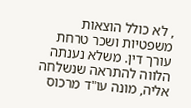, לא כולל הוצאות משפטיות ושכר טרחת עורך דין. משלא נענתה הלווה להתראה שנשלחה אליה, מונה עו"ד מרכוס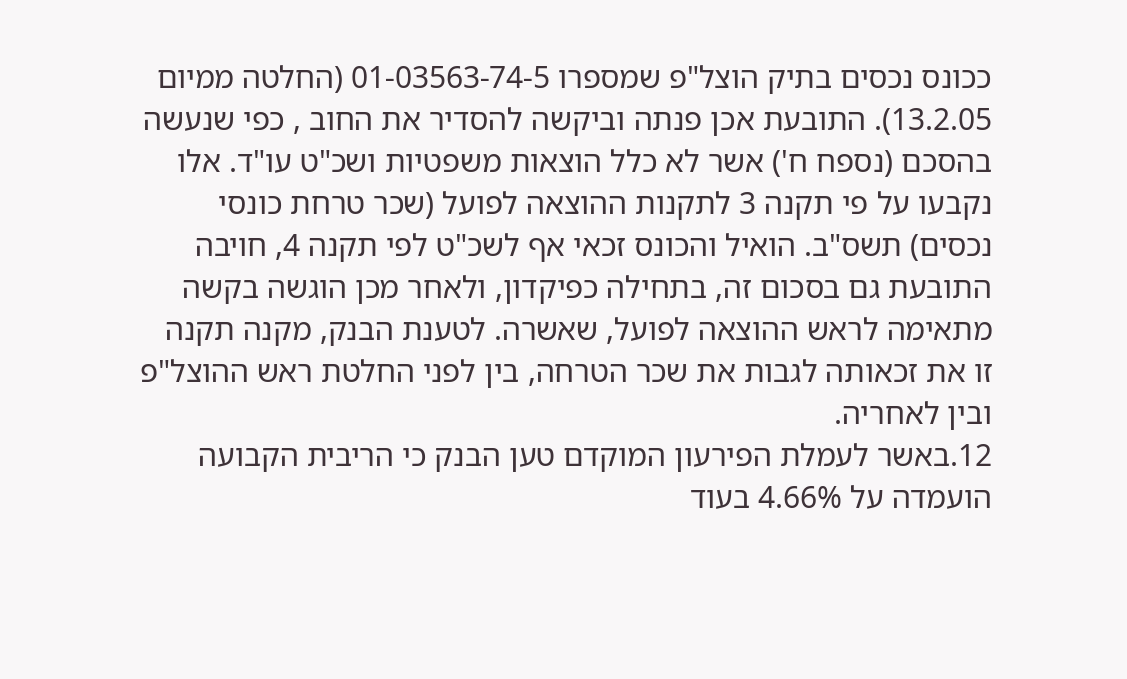ככונס נכסים בתיק הוצל"פ שמספרו 01-03563-74-5 (החלטה ממיום 13.2.05). התובעת אכן פנתה וביקשה להסדיר את החוב , כפי שנעשה בהסכם (נספח ח') אשר לא כלל הוצאות משפטיות ושכ"ט עו"ד. אלו נקבעו על פי תקנה 3 לתקנות ההוצאה לפועל (שכר טרחת כונסי נכסים) תשס"ב. הואיל והכונס זכאי אף לשכ"ט לפי תקנה 4, חויבה התובעת גם בסכום זה, בתחילה כפיקדון, ולאחר מכן הוגשה בקשה מתאימה לראש ההוצאה לפועל, שאשרה. לטענת הבנק, מקנה תקנה זו את זכאותה לגבות את שכר הטרחה, בין לפני החלטת ראש ההוצל"פ ובין לאחריה.
12.באשר לעמלת הפירעון המוקדם טען הבנק כי הריבית הקבועה הועמדה על 4.66% בעוד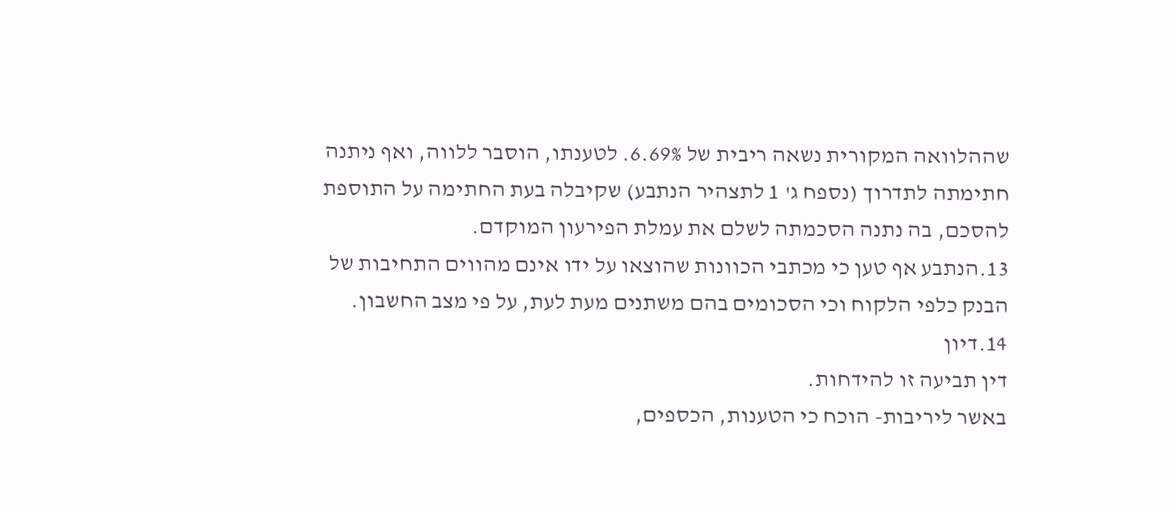שההלוואה המקורית נשאה ריבית של 6.69%. לטענתו, הוסבר ללווה, ואף ניתנה חתימתה לתדרוך (נספח ג' 1 לתצהיר הנתבע) שקיבלה בעת החתימה על התוספת להסכם, בה נתנה הסכמתה לשלם את עמלת הפירעון המוקדם.
13.הנתבע אף טען כי מכתבי הכוונות שהוצאו על ידו אינם מהווים התחיבות של הבנק כלפי הלקוח וכי הסכומים בהם משתנים מעת לעת, על פי מצב החשבון.
14.דיון
דין תביעה זו להידחות.
באשר ליריבות- הוכח כי הטענות, הכספים,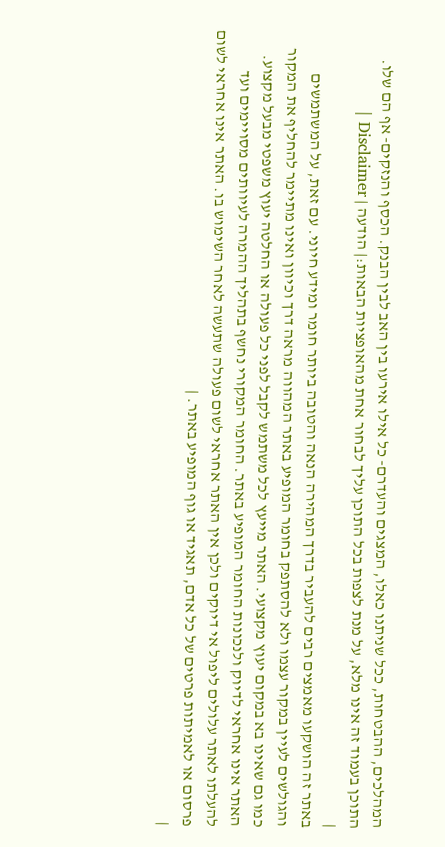המהלכים, ההבטחות, ככל שניתנו כאלו, המצגים והעדרם- כל אילו אירעו בין האב לבין הבנק. הכסף והנזקים- אף הם שלו.
התוכן בעמוד זה אינו מלא, על מנת לצפות בכל התוכן עליך לבחור אחת מהאופציות הבאות:| הודעה | Disclaimer |
|
באתר זה הושקעו מאמצים רבים להעביר בדרך המהירה הנאה והטובה ביותר חומר ומידע חיוני. עם זאת, על המשתמשים והגולשים לעיין במקור עצמו ולא להסתפק בחומר המופיע באתר המהווה מראה דרך וכיוון ואינו מתיימר להחליף את המקור כמו גם שאינו בא במקום יעוץ מקצועי. האתר מייעץ לכל משתמש לקבל לפני כל פעולה או החלטה יעוץ משפטי מבעל מקצוע. האתר אינו אחראי לדיוק ולנכונות החומר המופיע באתר. החומר המקורי נחשף בתהליך ההמרה לעיוותים מסויימים ועד להעלתו לאתר עלולים ליפול אי דיוקים ולכן אין האתר אחראי לשום פעולה שתעשה לאחר השימוש בו. האתר אינו אחראי לשום פרסום או לאמיתות פרטים של כל אדם, תאגיד או גוף המופיע באתר. |
|